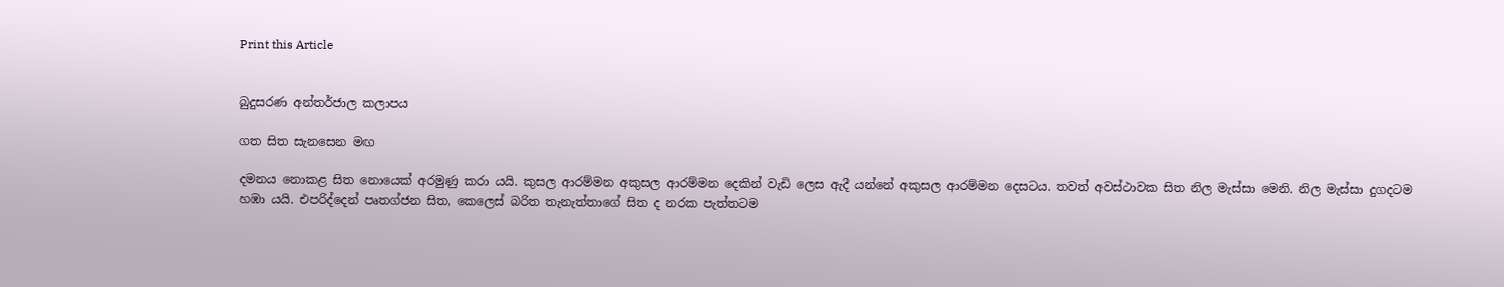Print this Article


බුදුසරණ අන්තර්ජාල කලාපය

ගත සිත සැනසෙන මඟ

දමනය නොකළ සිත නොයෙක් අරමුණු කරා යයි. කුසල ආරම්මන අකුසල ආරම්මන දෙකින් වැඩි ලෙස ඇදී යන්නේ අකුසල ආරම්මන දෙසටය. තවත් අවස්ථාවක සිත නිල මැස්සා මෙනි. නිල මැස්සා දුගදටම හඹා යයි. එපරිද්දෙන් පෘතග්ජන සිත, කෙලෙස් බරිත තැනැත්තාගේ සිත ද නරක පැත්තටම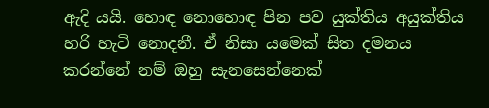ඇදි යයි. හොඳ නොහොඳ පින පව යුක්තිය අයුක්තිය හරි හැටි නොදනී. ඒ නිසා යමෙක් සිත දමනය කරන්නේ නම් ඔහු සැනසෙන්නෙක්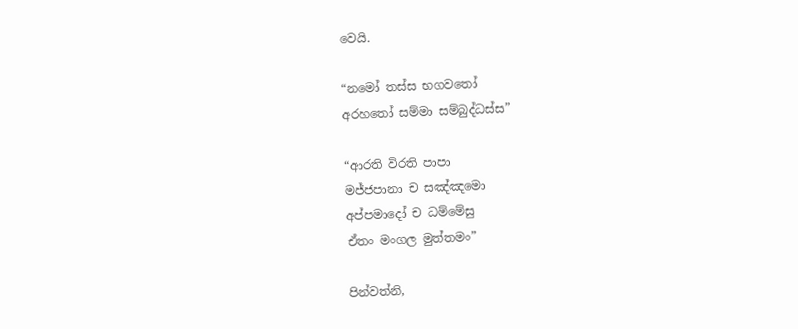වෙයි.

“නමෝ තස්ස භගවතෝ
අරහතෝ සම්මා සම්බුද්ධස්ස”

“ආරති විරති පාපා
මජ්ජපානා ච සඤ්ඤමො
අප්පමාදෝ ච ධම්මේසු
ඒතං මංගල මුත්තමං”

පින්වත්නි,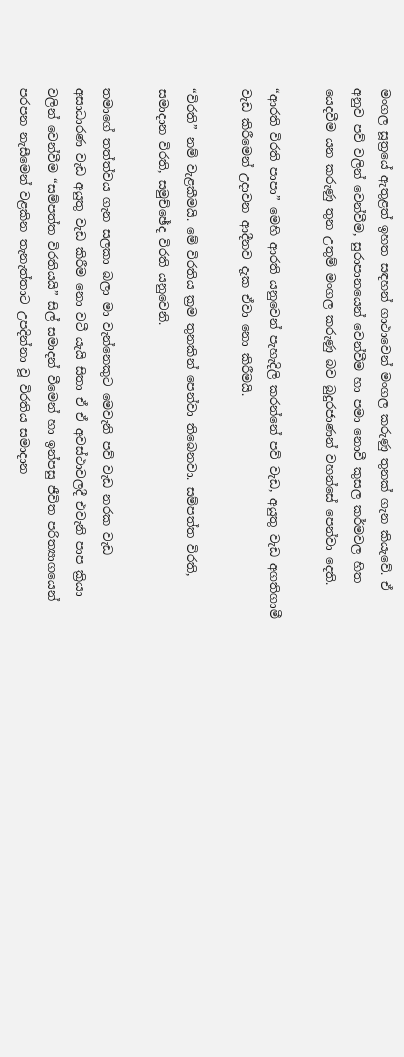මංගල සූත්‍රයේ ඇතුළත් ඉහත සඳහන් ගාථාවෙන් මංගල කරුණු තුනක් ගැන කියැවේ. ඒ අනුව පව් වලින් වෙන්වීම, සුරාපානයෙන් වෙන්වීම හා පමා නොවී කුසල කර්මවල හිත යෙදවීම යන කරුණු තුන උතුම් මංගල කරුණු බව බුදුරජාණන් වහන්සේ පෙන්වා දෙති.

“ආරති විරති පාපා” මෙහි ආරති යනුවෙන් පැහැදිලි කරන්නේ පව් වැඩ, අයුතු වැඩ අගතිගාමී වැඩ කිරීමෙන් උදාවන ආදීනව දැක ඒවා නො කිරීමයි.

“විරති” නම් වැළකීමයි. මේ විරතිය ක්‍රම තුනකින් පෙන්වා තිබෙනවා. සම්පත්ත විරති, සමාදාන විරති, සමුච්ඡේද විරති යනුවෙනි.

තමාගේ තත්ත්වය ගැන සලකා බලා මා වැන්නෙකුට මෙවැනි පව් වැඩ නරක වැඩ අසාධාරණ වැඩ අයුතු වැඩ කිරීම නො වටී යැයි සිතා ඒ ඒ අවස්ථාවලදී එවැනි පාප ක්‍රියා වලින් වෙන්වීම “සම්පත්ත විරතියයි” සිල් සමාදන් වීමෙන් හා ඉන්පසු ජීවිත පරිත්‍යාගයෙන් පරපන නැසීමෙන් වළකින තැනැත්තාට උපදින්නා වූ විරතිය සමාදාන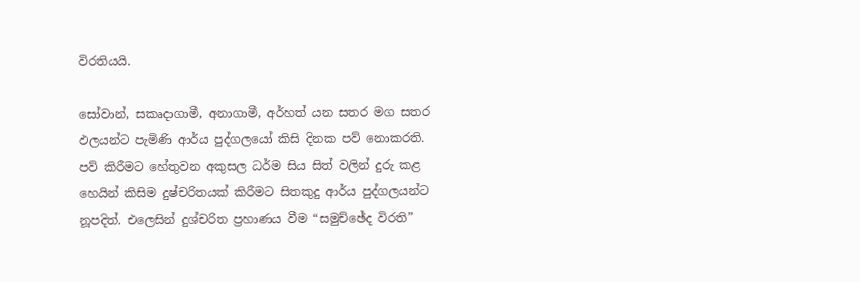විරතියයි.

සෝවාන්, සකෘදාගාමී, අනාගාමී, අර්හත් යන සතර මග සතර ඵලයන්ට පැමිණි ආර්ය පුද්ගලයෝ කිසි දිනක පව් නොකරති. පව් කිරීමට හේතුවන අකුසල ධර්ම සිය සිත් වලින් දුරු කළ හෙයින් කිසිම දුෂ්චරිතයක් කිරීමට සිතකුදු ආර්ය පුද්ගලයන්ට නූපදිත්. එලෙසින් දුශ්චරිත ප්‍රහාණය වීම “සමුච්ඡේද විරති”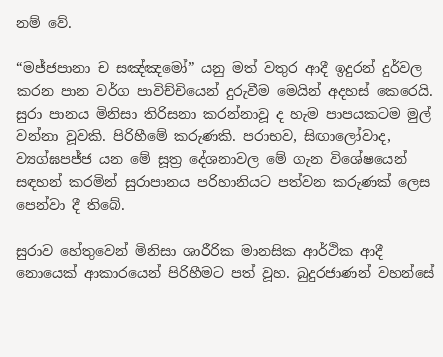නම් වේ.

“මජ්ජපානා ච සඤ්ඤමෝ” යනු මත් වතුර ආදී ඉදුරන් දුර්වල කරන පාන වර්ග පාවිච්චියෙන් දුරුවීම මෙයින් අදහස් කෙරෙයි. සුරා පානය මිනිසා තිරිසනා කරන්නාවූ ද හැම පාපයකටම මුල් වන්නා වූවකි. පිරිහීමේ කරුණකි. පරාභව, සිඟාලෝවාද, ව්‍යග්ඝපජ්ජ යන මේ සූත්‍ර දේශනාවල මේ ගැන විශේෂයෙන් සඳහන් කරමින් සුරාපානය පරිහානියට පත්වන කරුණක් ලෙස පෙන්වා දී තිබේ.

සුරාව හේතුවෙන් මිනිසා ශාරීරික මානසික ආර්ථික ආදී නොයෙක් ආකාරයෙන් පිරිහීමට පත් වූහ. බුදුරජාණන් වහන්සේ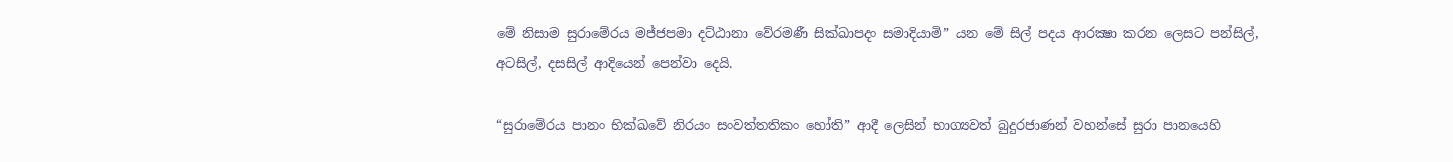මේ නිසාම සුරාමේරය මජ්ජපමා දට්ඨානා වේරමණී සික්ඛාපදං සමාදියාමි” යන මේ සිල් පදය ආරක්‍ෂා කරන ලෙසට පන්සිල්, අටසිල්, දසසිල් ආදියෙන් පෙන්වා දෙයි.

“සුරාමේරය පානං භික්ඛවේ නිරයං සංවත්තතිකං හෝති” ආදී ලෙසින් භාග්‍යවත් බුදුරජාණන් වහන්සේ සුරා පානයෙහි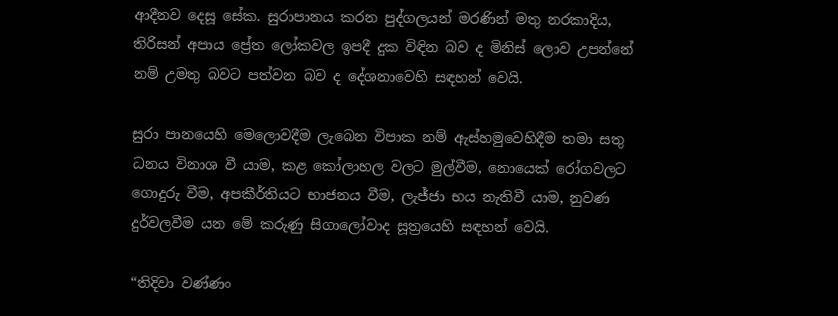ආදීනව දෙසූ සේක. සුරාපානය කරන පුද්ගලයන් මරණින් මතු නරකාදිය, තිරිසන් අපාය ප්‍රේත ලෝකවල ඉපදී දුක විඳින බව ද මිනිස් ලොව උපන්නේ නම් උමතු බවට පත්වන බව ද දේශනාවෙහි සඳහන් වෙයි.

සුරා පානයෙහි මෙලොවදීම ලැබෙන විපාක නම් ඇස්හමුවෙහිදීම තමා සතු ධනය විනාශ වී යාම, කළ කෝලාහල වලට මුල්වීම, නොයෙක් රෝගවලට ගොදුරු වීම, අපකීර්තියට භාජනය වීම, ලැජ්ජා භය නැතිවී යාම, නුවණ දුර්වලවීම යන මේ කරුණු සිගාලෝවාද සූත්‍රයෙහි සඳහන් වෙයි.

“තිදිවා වණ්ණං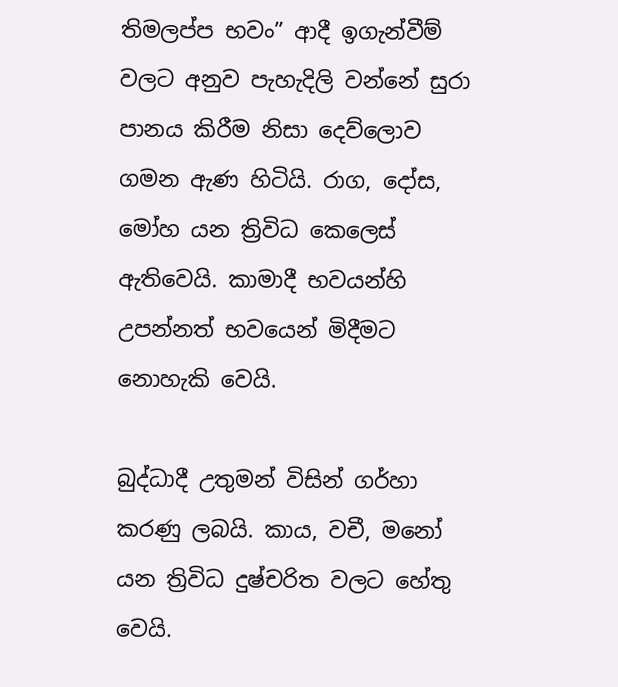තිමලප්ප භවං” ආදී ඉගැන්වීම් වලට අනුව පැහැදිලි වන්නේ සුරා පානය කිරීම නිසා දෙව්ලොව ගමන ඇණ හිටියි. රාග, දෝස, මෝහ යන ත්‍රිවිධ කෙලෙස් ඇතිවෙයි. කාමාදී භවයන්හි උපන්නත් භවයෙන් මිදීමට නොහැකි වෙයි.

බුද්ධාදී උතුමන් විසින් ගර්හා කරණු ලබයි. කාය, වචී, මනෝ යන ත්‍රිවිධ දුෂ්චරිත වලට හේතු වෙයි.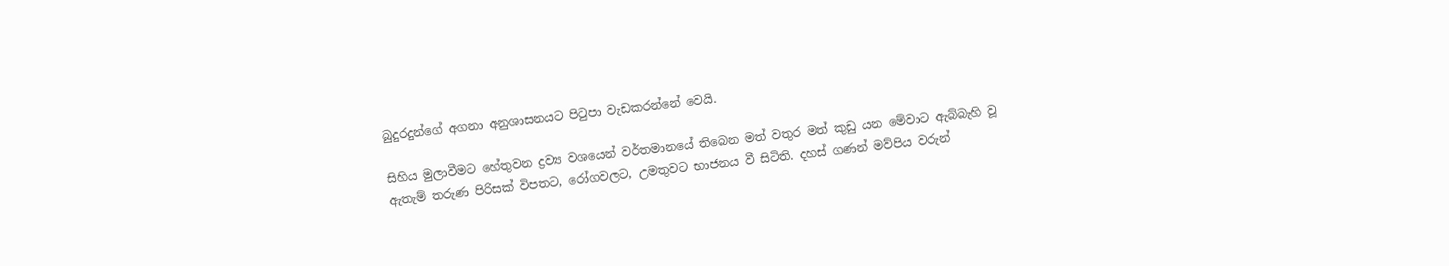බුදුරදුන්ගේ අගනා අනුශාසනයට පිටුපා වැඩකරන්නේ වෙයි.

සිහිය මුලාවීමට හේතුවන ද්‍රව්‍ය වශයෙන් වර්තමානයේ තිබෙන මත් වතුර මත් කුඩු යන මේවාට ඇබ්බැහි වූ ඇතැම් තරුණ පිරිසක් විපතට, රෝගවලට, උමතුවට භාජනය වී සිටිති. දහස් ගණන් මව්පිය වරුන්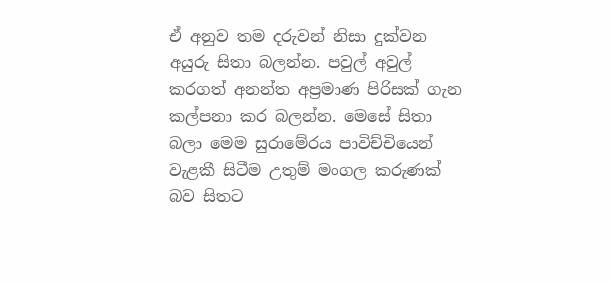ඒ අනුව තම දරුවන් නිසා දුක්වන අයුරු සිතා බලන්න. පවුල් අවුල් කරගත් අනන්ත අප්‍රමාණ පිරිසක් ගැන කල්පනා කර බලන්න. මෙසේ සිතා බලා මෙම සුරාමේරය පාවිච්චියෙන් වැළකී සිටීම උතුම් මංගල කරුණක් බව සිතට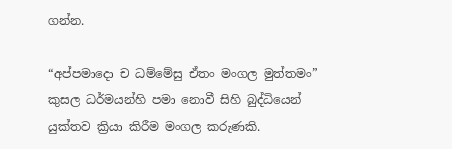ගන්න.

“අප්පමාදො ච ධම්මේසු ඒතං මංගල මුත්තමං” කුසල ධර්මයන්හි පමා නොවී සිහි බුද්ධියෙන් යුක්තව ක්‍රියා කිරීම මංගල කරුණකි.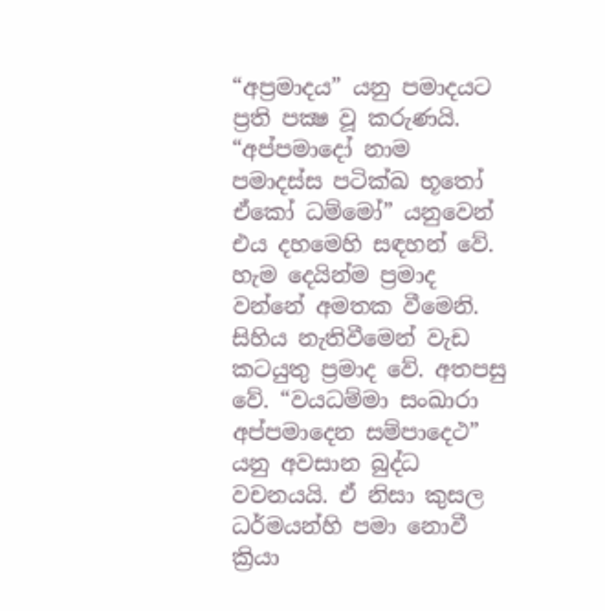“අප්‍රමාදය” යනු පමාදයට ප්‍රති පක්‍ෂ වූ කරුණයි. “අප්පමාදෝ නාම පමාදස්ස පටික්ඛ භූතෝ ඒකෝ ධම්මෝ” යනුවෙන් එය දහමෙහි සඳහන් වේ. හැම දෙයින්ම ප්‍රමාද වන්නේ අමතක වීමෙනි. සිහිය නැතිවීමෙන් වැඩ කටයුතු ප්‍රමාද වේ. අතපසු වේ. “වයධම්මා සංඛාරා අප්පමාදෙන සම්පාදෙථ” යනු අවසාන බුද්ධ වචනයයි. ඒ නිසා කුසල ධර්මයන්හි පමා නොවී ක්‍රියා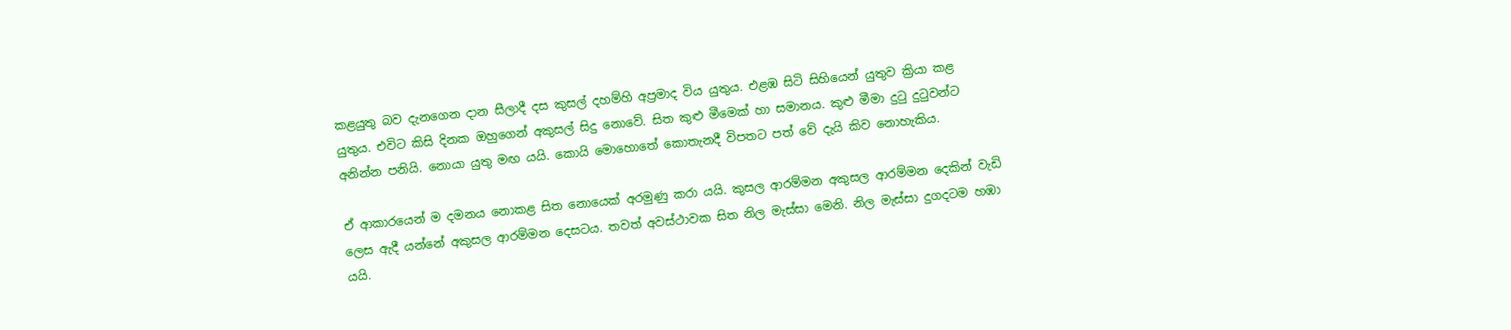කළයුතු බව දැනගෙන දාන සීලාදී දස කුසල් දහම්හි අප්‍රමාද විය යුතුය. එළඹ සිටි සිහියෙන් යුතුව ක්‍රියා කළ යුතුය. එවිට කිසි දිනක ඔහුගෙන් අකුසල් සිදු නොවේ. සිත කුළු මීමෙක් හා සමානය. කුළු මීමා දුටු දුටුවන්ට අනින්න පනියි. නොයා යුතු මඟ යයි. කොයි මොහොතේ කොතැනදී විපතට පත් වේ දැයි කිව නොහැකිය.

ඒ ආකාරයෙන් ම දමනය නොකළ සිත නොයෙක් අරමුණු කරා යයි. කුසල ආරම්මන අකුසල ආරම්මන දෙකින් වැඩි ලෙස ඇදී යන්නේ අකුසල ආරම්මන දෙසටය. තවත් අවස්ථාවක සිත නිල මැස්සා මෙනි. නිල මැස්සා දුගදටම හඹා යයි.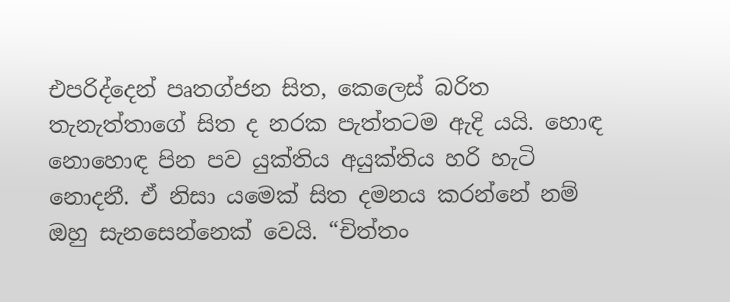එපරිද්දෙන් පෘතග්ජන සිත, කෙලෙස් බරිත තැනැත්තාගේ සිත ද නරක පැත්තටම ඇදි යයි. හොඳ නොහොඳ පින පව යුක්තිය අයුක්තිය හරි හැටි නොදනී. ඒ නිසා යමෙක් සිත දමනය කරන්නේ නම් ඔහු සැනසෙන්නෙක් වෙයි. “චිත්තං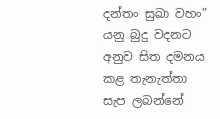දන්තං සුඛා වහං” යනු බුදු වදනට අනුව සිත දමනය කළ තැනැත්තා සැප ලබන්නේ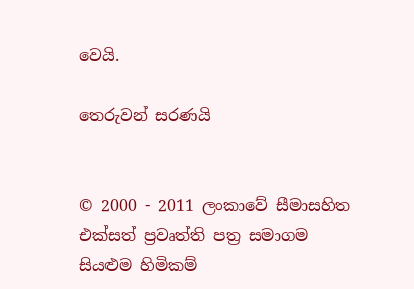වෙයි.

තෙරුවන් සරණයි


© 2000 - 2011 ලංකාවේ සීමාසහිත එක්සත් ප්‍රවෘත්ති පත්‍ර සමාගම
සියළුම හිමිකම්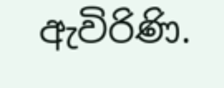ඇවිරිණි.